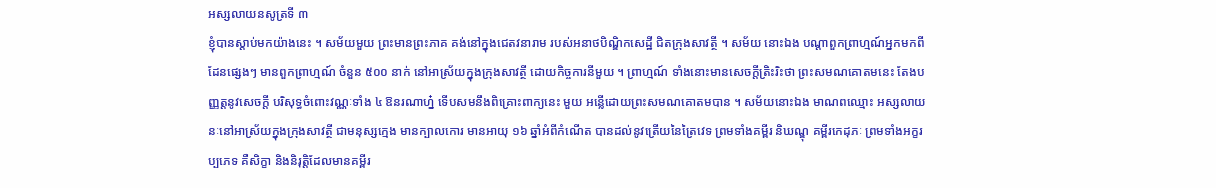អស្សលាយនសូត្រទី ៣
ខ្ញុំបានស្តាប់មកយ៉ាងនេះ ។ សម័យមួយ ព្រះមានព្រះភាគ គង់នៅក្នុងជេតវនារាម របស់អនាថបិណ្ឌិកសេដ្ឋី ជិតក្រុងសាវត្ថី ។ សម័យ នោះឯង បណ្តាពួកព្រាហ្មណ៍អ្នកមកពីដែនផ្សេងៗ មានពួកព្រាហ្មណ៍ ចំនួន ៥០០ នាក់ នៅអាស្រ័យក្នុងក្រុងសាវត្ថី ដោយកិច្ចការនីមួយ ។ ព្រាហ្មណ៍ ទាំងនោះមានសេចក្តីត្រិះរិះថា ព្រះសមណគោតមនេះ តែងបញ្ញត្តនូវសេចក្តី បរិសុទ្ធចំពោះវណ្ណៈទាំង ៤ ឱនរណាហ្ន៎ ទើបសមនឹងពិគ្រោះពាក្យនេះ មួយ អន្លើដោយព្រះសមណគោតមបាន ។ សម័យនោះឯង មាណពឈ្មោះ អស្សលាយនៈនៅអាស្រ័យក្នុងក្រុងសាវត្ថី ជាមនុស្សក្មេង មានក្បាលកោរ មានអាយុ ១៦ ឆ្នាំអំពីកំណើត បានដល់នូវត្រើយនៃត្រៃវេទ ព្រមទាំងគម្ពីរ និឃណ្ឌុ គម្ពីរកេដុភៈ ព្រមទាំងអក្ខរប្បភេទ គឺសិក្ខា និងនិរុត្តិដែលមានគម្ពីរ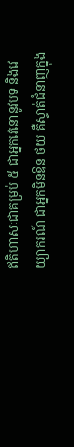ឥតិហាសៈជាគម្រប់ ៥ ជាអ្នកវេនោនូវបទ និងវេយ្យាករណ៍ ជាអ្នកមិនឱន ថយ គឺស្ទាត់ជំនាញក្នុង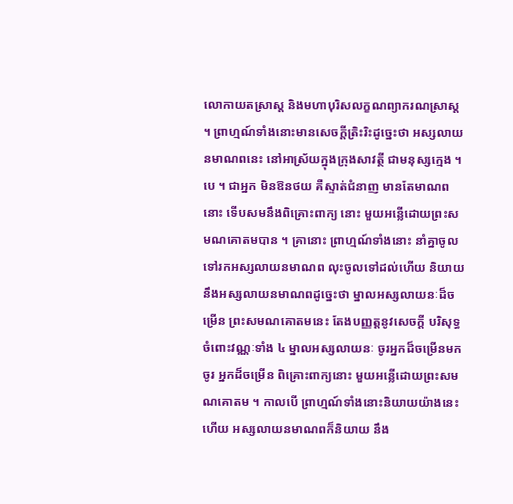លោកាយតស្រាស្ត និងមហាបុរិសលក្ខណព្យាករណស្រាស្ត ។ ព្រាហ្មណ៍ទាំងនោះមានសេចក្តីត្រិះរិះដូច្នេះថា អស្សលាយនមាណពនេះ នៅអាស្រ័យក្នុងក្រុងសាវត្ថី ជាមនុស្សក្មេង ។ បេ ។ ជាអ្នក មិនឱនថយ គឺស្ទាត់ជំនាញ មានតែមាណពនោះ ទើបសមនឹងពិគ្រោះពាក្យ នោះ មួយអន្លើដោយព្រះសមណគោតមបាន ។ គ្រានោះ ព្រាហ្មណ៍ទាំងនោះ នាំគ្នាចូលទៅរកអស្សលាយនមាណព លុះចូលទៅដល់ហើយ និយាយនឹងអស្សលាយនមាណពដូច្នេះថា ម្នាលអស្សលាយនៈដ៏ចម្រើន ព្រះសមណគោតមនេះ តែងបញ្ញត្តនូវសេចក្តី បរិសុទ្ធចំពោះវណ្ណៈទាំង ៤ ម្នាលអស្សលាយនៈ ចូរអ្នកដ៏ចម្រើនមក ចូរ អ្នកដ៏ចម្រើន ពិគ្រោះពាក្យនោះ មួយអន្លើដោយព្រះសមណគោតម ។ កាលបើ ព្រាហ្មណ៍ទាំងនោះនិយាយយ៉ាងនេះហើយ អស្សលាយនមាណពក៏និយាយ នឹង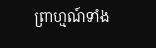ព្រាហ្មណ៍ទាំង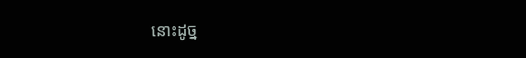នោះដូច្ន